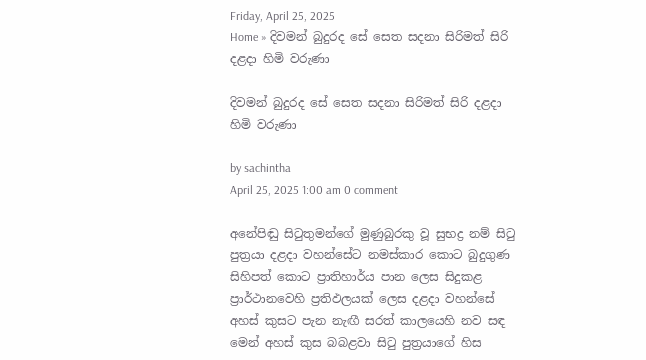Friday, April 25, 2025
Home » දිවමන් බුදුරද සේ සෙත සදනා සිරිමත් සිරි දළදා හිමි වරුණා

දිවමන් බුදුරද සේ සෙත සදනා සිරිමත් සිරි දළදා හිමි වරුණා

by sachintha
April 25, 2025 1:00 am 0 comment

අනේපිඬු සිටුතුමන්ගේ මුණුබුරකු වූ සුභද්‍ර නම් සිටු පුත්‍රයා දළදා වහන්සේට නමස්කාර කොට බුදුගුණ සිහිපත් කොට ප්‍රාතිහාර්ය පාන ලෙස සිදුකළ ප්‍රාර්ථානවෙහි ප්‍රතිඵලයක් ලෙස දළදා වහන්සේ අහස් කුසට පැන නැඟී සරත් කාලයෙහි නව සඳ මෙන් අහස් කුස බබළවා සිටු පුත්‍රයාගේ හිස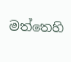මත්තෙහි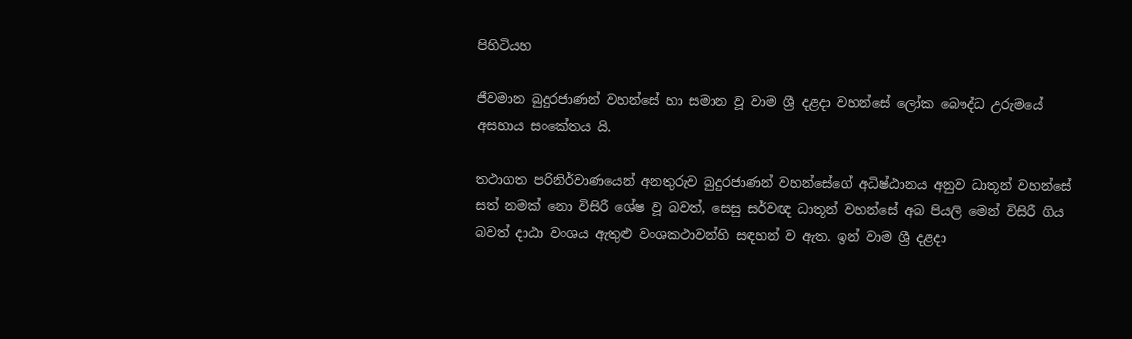පිහිටියහ

ජීවමාන බුදුරජාණන් වහන්සේ හා සමාන වූ වාම ශ්‍රී දළදා වහන්සේ ලෝක බෞද්ධ උරුමයේ අසහාය සංකේතය යි.

තථාගත පරිනිර්වාණයෙන් අනතුරුව බුදුරජාණන් වහන්සේගේ අධිෂ්ඨානය අනුව ධාතූන් වහන්සේ සත් නමක් නො විසිරී ශේෂ වූ බවත්, සෙසු සර්වඥ ධාතූන් වහන්සේ අබ පියලි මෙන් විසිරී ගිය බවත් දාඨා වංශය ඇතුළු වංශකථාවන්හි සඳහන් ව ඇත. ඉන් වාම ශ්‍රී දළදා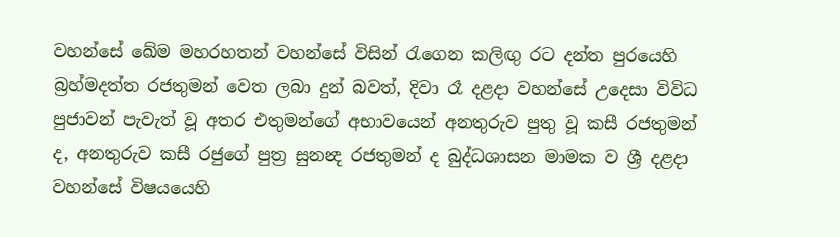වහන්සේ ඛේම මහරහතන් වහන්සේ විසින් රැගෙන කලිඟු රට දන්ත පුරයෙහි බ්‍රහ්මදත්ත රජතුමන් වෙත ලබා දුන් බවත්, දිවා රෑ දළදා වහන්සේ උදෙසා විවිධ පුජාවන් පැවැත් වූ අතර එතුමන්ගේ අභාවයෙන් අනතුරුව පුතු වූ කසී රජතුමන් ද, අනතුරුව කසී රජුගේ පුත්‍ර සුනන්‍ද රජතුමන් ද බුද්ධශාසන මාමක ව ශ්‍රී දළදා වහන්සේ විෂයයෙහි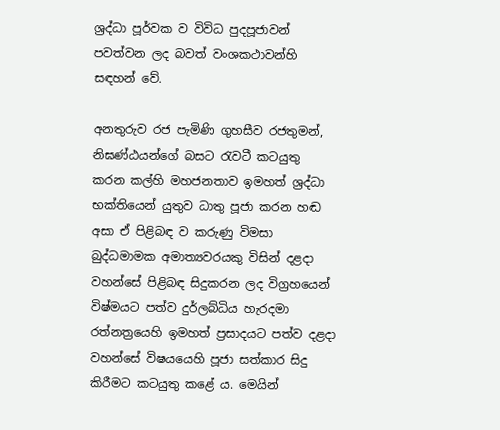ශ්‍රද්ධා පූර්වක ව විවිධ පුදපූජාවන් පවත්වන ලද බවත් වංශකථාවන්හි සඳහන් වේ.

අනතුරුව රජ පැමිණි ගුහසීව රජතුමන්, නිඝණ්ඨයන්ගේ බසට රැවටී කටයුතු කරන කල්හි මහජනතාව ඉමහත් ශ්‍රද්ධා භක්තියෙන් යුතුව ධාතු පූජා කරන හඬ අසා ඒ පිළිබඳ ව කරුණු විමසා බුද්ධමාමක අමාත්‍යවරයකු විසින් දළදා වහන්සේ පිළිබඳ සිදුකරන ලද විග්‍රහයෙන් විෂ්මයට පත්ව දුර්ලබ්ධිය හැරදමා රත්නත්‍රයෙහි ඉමහත් ප්‍රසාදයට පත්ව දළදා වහන්සේ විෂයයෙහි පූජා සත්කාර සිදු කිරීමට කටයුතු කළේ ය. මෙයින්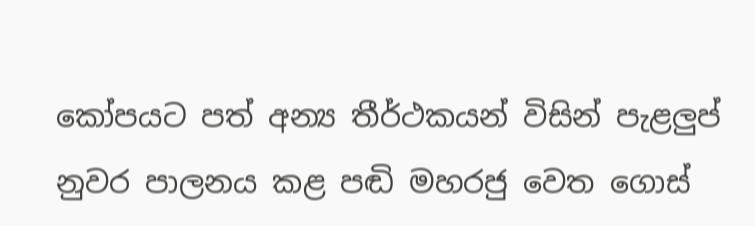කෝපයට පත් අන්‍ය තීර්ථකයන් විසින් පැළලුප් නුවර පාලනය කළ පඬි මහරජු වෙත ගොස්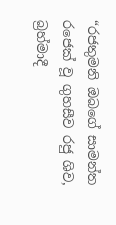“රජතුමනි ඔබගේ සාමන්ත රජෙක් වූ ගුහසීව රජු ශිව, බ්‍රහ්මාදී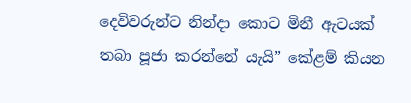දෙවිවරුන්ට නින්දා කොට මිනී ඇටයක් තබා පූජා කරන්නේ යැයි” කේළම් කියන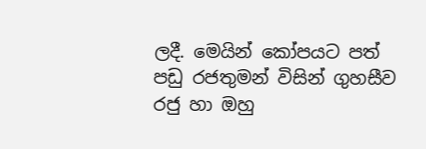ලදී. මෙයින් කෝපයට පත් පඩු රජතුමන් විසින් ගුහසීව රජු හා ඔහු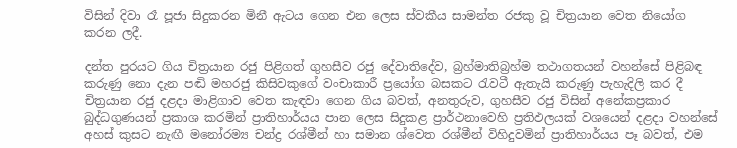විසින් දිවා රෑ පූජා සිදුකරන මිනී ඇටය ගෙන එන ලෙස ස්වකීය සාමන්ත රජකු වූ චිත්‍රයාන වෙත නියෝග කරන ලදී.

දන්ත පුරයට ගිය චිත්‍රයාන රජු පිළිගත් ගුහසීව රජු දේවාතිදේව, බ්‍රහ්මාතිබ්‍රහ්ම තථාගතයන් වහන්සේ පිළිබඳ කරුණු නො දැන පඬි මහරජු කිසිවකුගේ වංචාකාරී ප්‍රයෝග බසකට රැවටී ඇතැයි කරුණු පැහැදිලි කර දී චිත්‍රයාන රජු දළදා මාළිගාව වෙත කැඳවා ගෙන ගිය බවත්, අනතුරුව, ගුහසීව රජු විසින් අනේකප්‍රකාර බුද්ධගුණයන් ප්‍රකාශ කරමින් ප්‍රාතිහාර්යය පාන ලෙස සිදුකළ ප්‍රාර්ථනාවෙහි ප්‍රතිඵලයක් වශයෙන් දළදා වහන්සේ අහස් කුසට නැඟී මනෝරම්‍ය චන්ද්‍ර රශ්මීන් හා සමාන ශ්වෙත රශ්මීන් විහිදුවමින් ප්‍රාතිහාර්යය පෑ බවත්, එම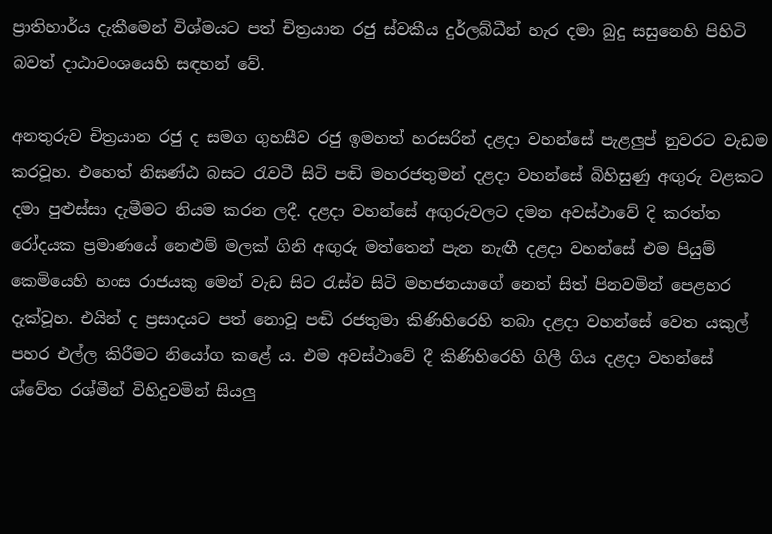ප්‍රාතිහාර්ය දැකීමෙන් විශ්මයට පත් චිත්‍රයාන රජු ස්වකීය දුර්ලබ්ධීන් හැර දමා බුදු සසුනෙහි පිහිටි බවත් දාඨාවංශයෙහි සඳහන් වේ.

අනතුරුව චිත්‍රයාන රජු ද සමග ගුහසීව රජු ඉමහත් හරසරින් දළදා වහන්සේ පැළලුප් නුවරට වැඩම කරවූහ. එහෙත් නිඝණ්ඨ බසට රැවටී සිටි පඬි මහරජතුමන් දළදා වහන්සේ බිහිසුණු අඟුරු වළකට දමා පුළුස්සා දැමීමට නියම කරන ලදී. දළදා වහන්සේ අඟුරුවලට දමන අවස්ථාවේ දි කරත්ත රෝදයක ප්‍රමාණයේ නෙළුම් මලක් ගිනි අඟුරු මත්තෙන් පැන නැඟී දළදා වහන්සේ එම පියුම් කෙමියෙහි හංස රාජයකු මෙන් වැඩ සිට රැස්ව සිටි මහජනයාගේ නෙත් සිත් පිනවමින් පෙළහර දැක්වූහ. එයින් ද ප්‍රසාදයට පත් නොවූ පඬි රජතුමා කිණිහිරෙහි තබා දළදා වහන්සේ වෙත යකුල් පහර එල්ල කිරීමට නියෝග කළේ ය. එම අවස්ථාවේ දී කිණිහිරෙහි ගිලී ගිය දළදා වහන්සේ ශ්වේත රශ්මීන් විහිදුවමින් සියලු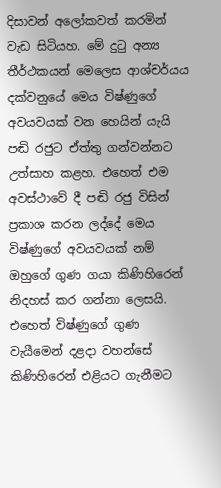දිසාවන් අලෝකවත් කරමින් වැඩ සිටියහ. මේ දුටු අන්‍ය තීර්ථකයන් මෙලෙස ආශ්චර්යය දක්වනුයේ මෙය විෂ්ණුගේ අවයවයක් වන හෙයින් යැයි පඬි රජුට ඒත්තු ගන්වන්නට උත්සාහ කළහ. එහෙත් එම අවස්ථාවේ දී පඬි රජු විසින් ප්‍රකාශ කරන ලද්දේ මෙය විෂ්ණුගේ අවයවයක් නම් ඔහුගේ ගුණ ගයා කිණිහිරෙන් නිදහස් කර ගන්නා ලෙසයි. එහෙත් විෂ්ණුගේ ගුණ වැයීමෙන් දළදා වහන්සේ කිණිහිරෙන් එළියට ගැනීමට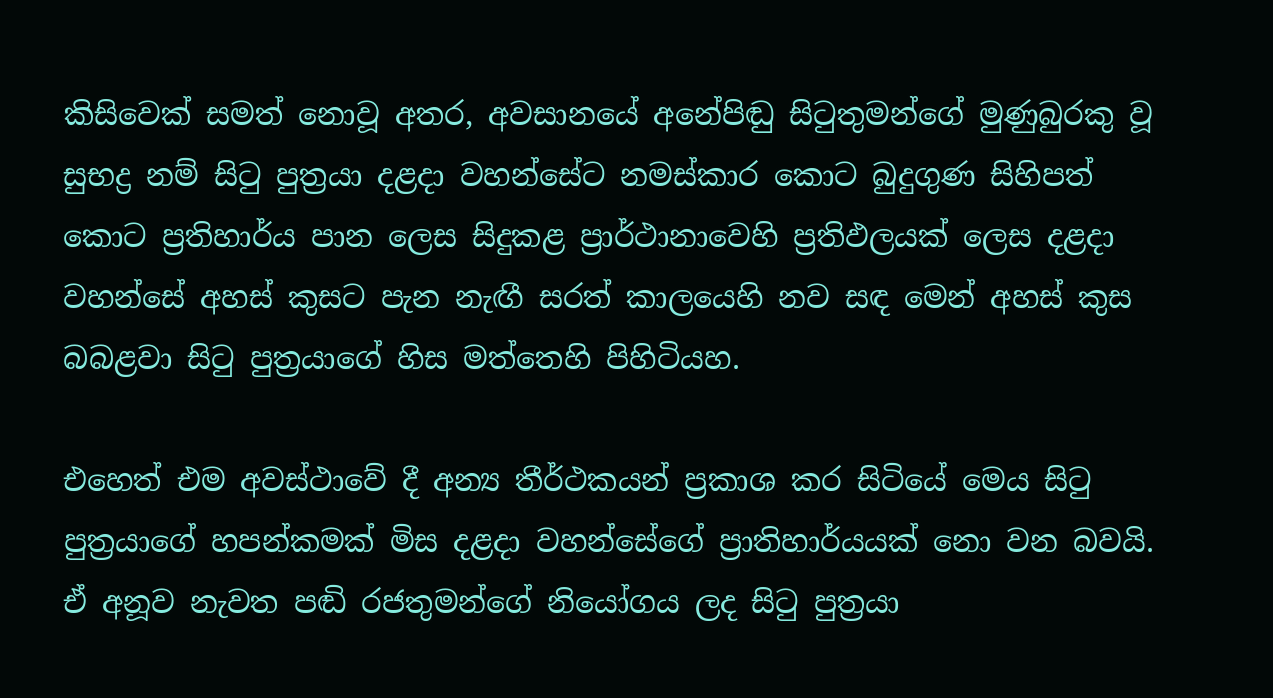කිසිවෙක් සමත් නොවූ අතර, අවසානයේ අනේපිඬු සිටුතුමන්ගේ මුණුබුරකු වූ සුභද්‍ර නම් සිටු පුත්‍රයා දළදා වහන්සේට නමස්කාර කොට බුදුගුණ සිහිපත් කොට ප්‍රතිහාර්ය පාන ලෙස සිදුකළ ප්‍රාර්ථානාවෙහි ප්‍රතිඵලයක් ලෙස දළදා වහන්සේ අහස් කුසට පැන නැඟී සරත් කාලයෙහි නව සඳ මෙන් අහස් කුස බබළවා සිටු පුත්‍රයාගේ හිස මත්තෙහි පිහිටියහ.

එහෙත් එම අවස්ථාවේ දී අන්‍ය තීර්ථකයන් ප්‍රකාශ කර සිටියේ මෙය සිටු පුත්‍රයාගේ හපන්කමක් මිස දළදා වහන්සේගේ ප්‍රාතිහාර්යයක් නො වන බවයි. ඒ අනූව නැවත පඬි රජතුමන්ගේ නියෝගය ලද සිටු පුත්‍රයා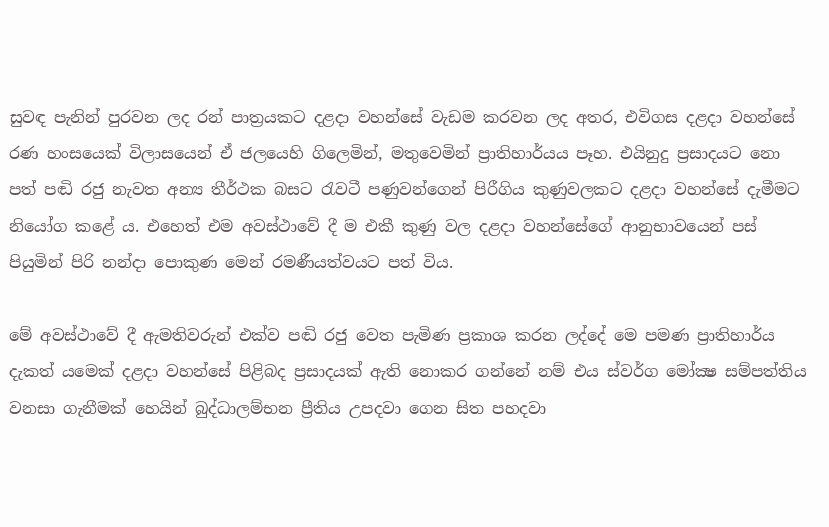සුවඳ පැනින් පුරවන ලද රන් පාත්‍රයකට දළදා වහන්සේ වැඩම කරවන ලද අතර, එවිගස දළදා වහන්සේ රණ හංසයෙක් විලාසයෙන් ඒ ජලයෙහි ගිලෙමින්, මතුවෙමින් ප්‍රාතිහාර්යය පෑහ. එයිනුදු ප්‍රසාදයට නො පත් පඬි රජු නැවත අන්‍ය තීර්ථක බසට රැවටී පණුවන්ගෙන් පිරීගිය කුණුවලකට දළදා වහන්සේ දැමීමට නියෝග කළේ ය. එහෙත් එම අවස්ථාවේ දී ම එකී කුණු වල දළදා වහන්සේගේ ආනුභාවයෙන් පස් පියුමින් පිරි නන්දා පොකුණ මෙන් රමණීයත්වයට පත් විය.

මේ අවස්ථාවේ දී ඇමතිවරුන් එක්ව පඬි රජු වෙත පැමිණ ප්‍රකාශ කරන ලද්දේ මෙ පමණ ප්‍රාතිහාර්ය දැකත් යමෙක් දළදා වහන්සේ පිළිබද ප්‍රසාදයක් ඇති නොකර ගන්නේ නම් එය ස්වර්ග මෝක්‍ෂ සම්පත්තිය වනසා ගැනීමක් හෙයින් බුද්ධාලම්භන ප්‍රීතිය උපදවා ගෙන සිත පහදවා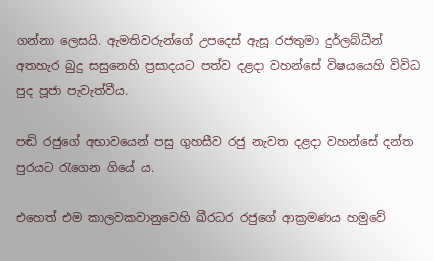ගන්නා ලෙසයි. ඇමතිවරුන්ගේ උපදෙස් ඇසූ රජතුමා දුර්ලබ්ධීන් අතහැර බුදු සසුනෙහි ප්‍රසාදයට පත්ව දළදා වහන්සේ විෂයයෙහි විවිධ පුද පූජා පැවැත්වීය.

පඬි රජුගේ අභාවයෙන් පසු ගුහසීව රජු නැවත දළදා වහන්සේ දන්ත පුරයට රැගෙන ගියේ ය.

එහෙත් එම කාලවකවානුවෙහි ඛීරධර රජුගේ ආක්‍රමණය හමුවේ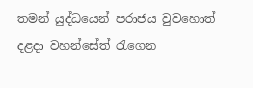තමන් යුද්ධයෙන් පරාජය වුවහොත් දළදා වහන්සේත් රැගෙන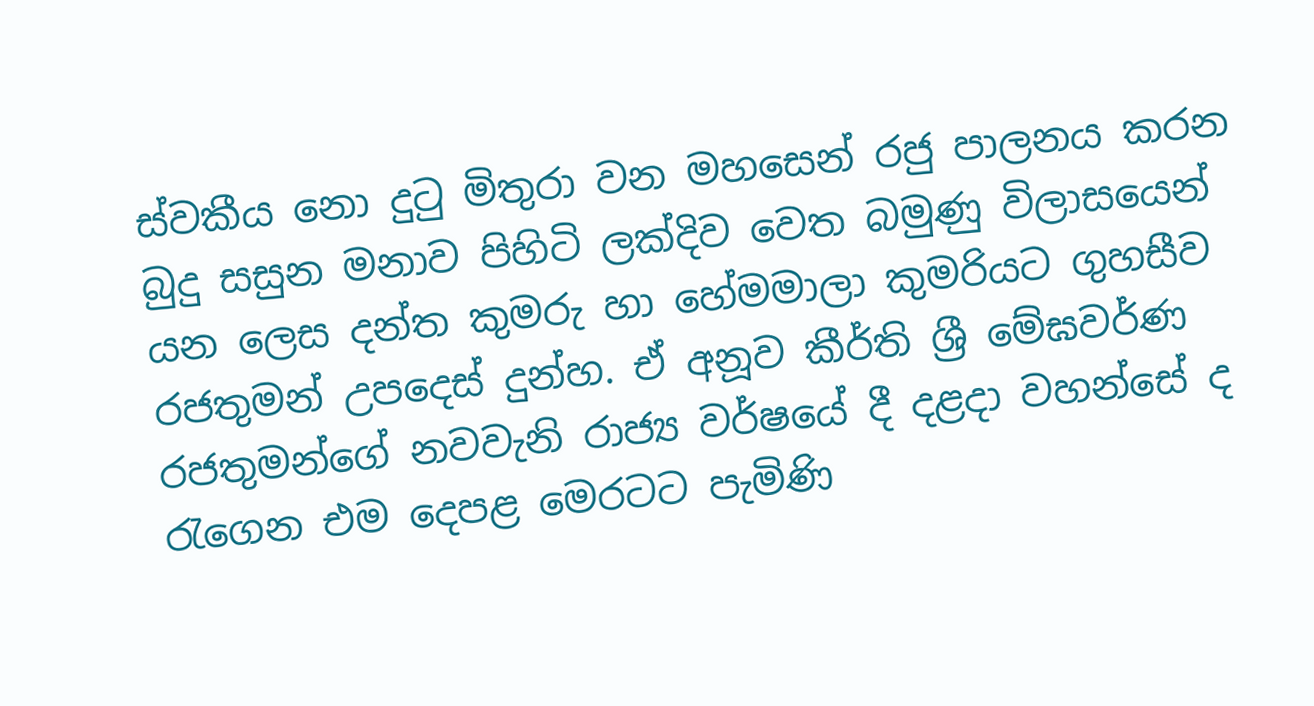ස්වකීය නො දුටු මිතුරා වන මහසෙන් රජු පාලනය කරන බුදු සසුන මනාව පිහිටි ලක්දිව වෙත බමුණු විලාසයෙන් යන ලෙස දන්ත කුමරු හා හේමමාලා කුමරියට ගුහසීව රජතුමන් උපදෙස් දුන්හ. ඒ අනූව කීර්ති ශ්‍රී මේඝවර්ණ රජතුමන්ගේ නවවැනි රාජ්‍ය වර්ෂයේ දී දළදා වහන්සේ ද රැගෙන එම දෙපළ මෙරටට පැමිණි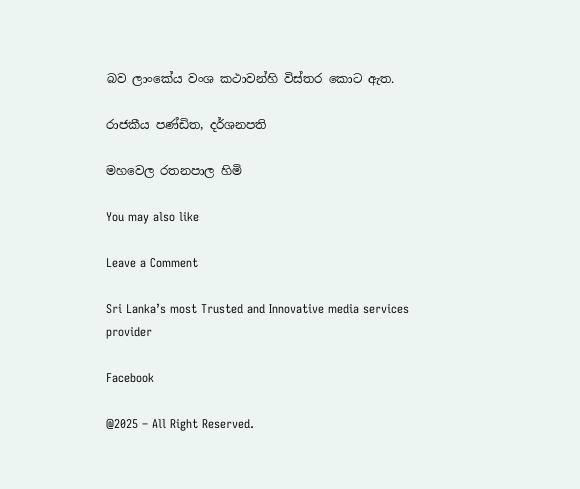බව ලාංකේය වංශ කථාවන්හි විස්තර කොට ඇත.

රාජකීය පණ්ඩිත, දර්ශනපති

මහවෙල රතනපාල හිමි

You may also like

Leave a Comment

Sri Lanka’s most Trusted and Innovative media services provider

Facebook

@2025 – All Right Reserved.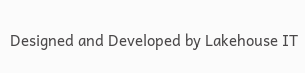Designed and Developed by Lakehouse IT